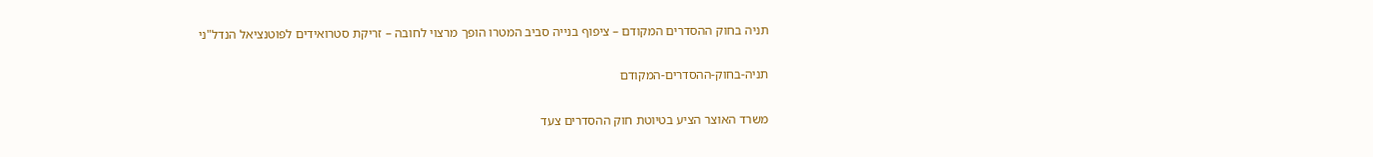תניה בחוק ההסדרים המקודם – ציפוף בנייה סביב המטרו הופך מרצוי לחובה – זריקת סטרואידים לפוטנציאל הנדל"ני

תניה-בחוק-ההסדרים-המקודם

משרד האוצר הציע בטיוטת חוק ההסדרים צעד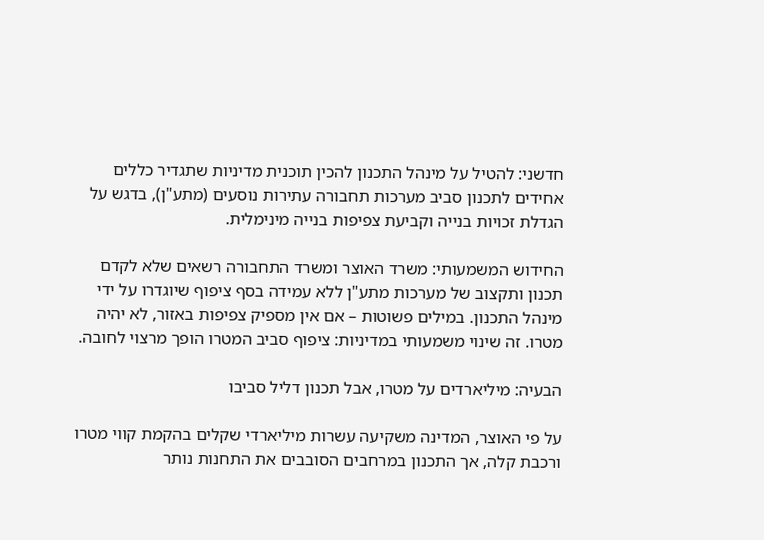חדשני: להטיל על מינהל התכנון להכין תוכנית מדיניות שתגדיר כללים אחידים לתכנון סביב מערכות תחבורה עתירות נוסעים (מתע"ן), בדגש על הגדלת זכויות בנייה וקביעת צפיפות בנייה מינימלית.

החידוש המשמעותי: משרד האוצר ומשרד התחבורה רשאים שלא לקדם תכנון ותקצוב של מערכות מתע"ן ללא עמידה בסף ציפוף שיוגדרו על ידי מינהל התכנון. במילים פשוטות – אם אין מספיק צפיפות באזור, לא יהיה מטרו. זה שינוי משמעותי במדיניות: ציפוף סביב המטרו הופך מרצוי לחובה.

הבעיה: מיליארדים על מטרו, אבל תכנון דליל סביבו

על פי האוצר, המדינה משקיעה עשרות מיליארדי שקלים בהקמת קווי מטרו ורכבת קלה, אך התכנון במרחבים הסובבים את התחנות נותר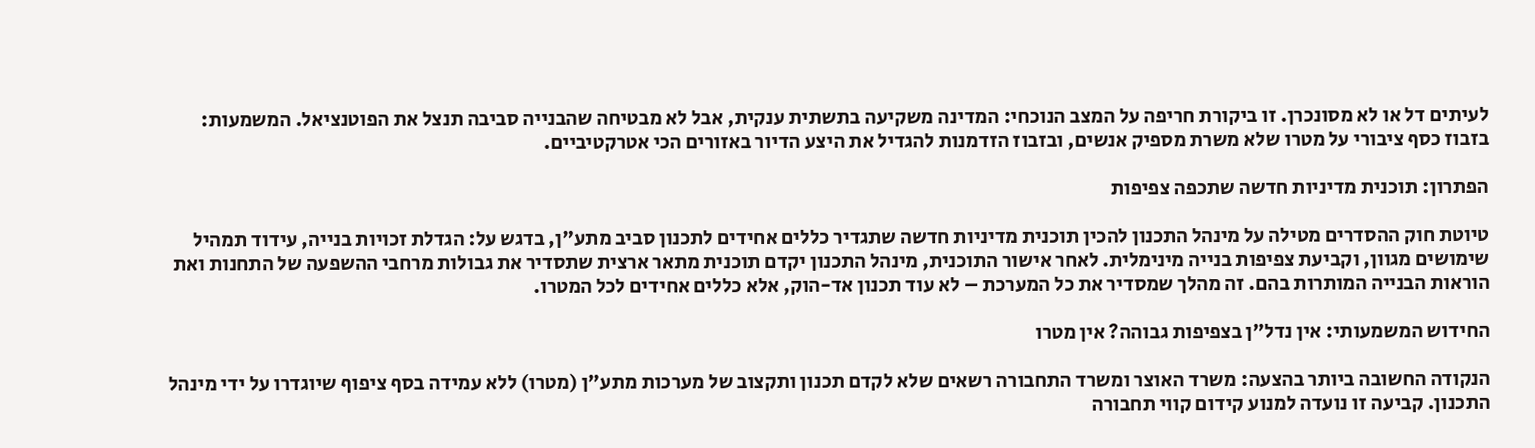לעיתים דל או לא מסונכרן. זו ביקורת חריפה על המצב הנוכחי: המדינה משקיעה בתשתית ענקית, אבל לא מבטיחה שהבנייה סביבה תנצל את הפוטנציאל. המשמעות: בזבוז כסף ציבורי על מטרו שלא משרת מספיק אנשים, ובזבוז הזדמנות להגדיל את היצע הדיור באזורים הכי אטרקטיביים.

הפתרון: תוכנית מדיניות חדשה שתכפה צפיפות

טיוטת חוק ההסדרים מטילה על מינהל התכנון להכין תוכנית מדיניות חדשה שתגדיר כללים אחידים לתכנון סביב מתע"ן, בדגש על: הגדלת זכויות בנייה, עידוד תמהיל שימושים מגוון, וקביעת צפיפות בנייה מינימלית. לאחר אישור התוכנית, מינהל התכנון יקדם תוכנית מתאר ארצית שתסדיר את גבולות מרחבי ההשפעה של התחנות ואת הוראות הבנייה המותרות בהם. זה מהלך שמסדיר את כל המערכת – לא עוד תכנון אד-הוק, אלא כללים אחידים לכל המטרו.

החידוש המשמעותי: אין נדל"ן בצפיפות גבוהה? אין מטרו

הנקודה החשובה ביותר בהצעה: משרד האוצר ומשרד התחבורה רשאים שלא לקדם תכנון ותקצוב של מערכות מתע"ן (מטרו) ללא עמידה בסף ציפוף שיוגדרו על ידי מינהל התכנון. קביעה זו נועדה למנוע קידום קווי תחבורה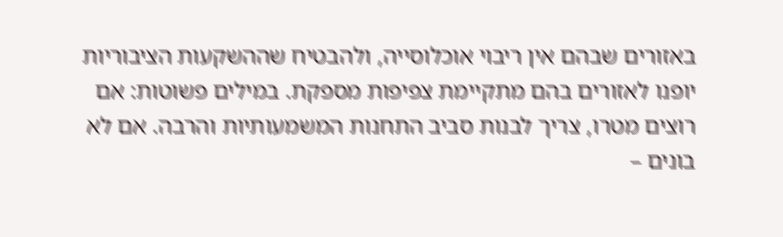באזורים שבהם אין ריבוי אוכלוסייה, ולהבטיח שההשקעות הציבוריות יופנו לאזורים בהם מתקיימת צפיפות מספקת. במילים פשוטות: אם רוצים מטרו, צריך לבנות סביב התחנות המשמעותיות והרבה. אם לא בונים –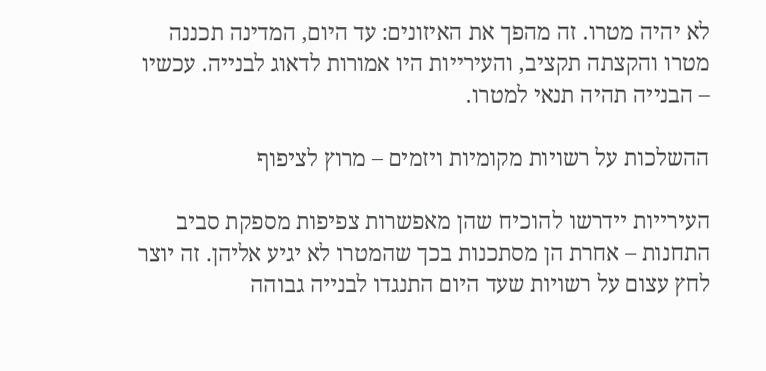לא יהיה מטרו. זה מהפך את האיזונים: עד היום, המדינה תכננה מטרו והקצתה תקציב, והעירייות היו אמורות לדאוג לבנייה. עכשיו – הבנייה תהיה תנאי למטרו.

ההשלכות על רשויות מקומיות ויזמים – מרוץ לציפוף

העירייות יידרשו להוכיח שהן מאפשרות צפיפות מספקת סביב התחנות – אחרת הן מסתכנות בכך שהמטרו לא יגיע אליהן. זה יוצר לחץ עצום על רשויות שעד היום התנגדו לבנייה גבוהה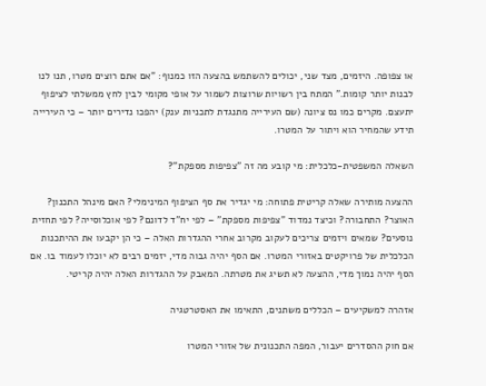או צפופה. היזמים, מצד שני, יכולים להשתמש בהצעה הזו כמנוף: "אם אתם רוצים מטרו, תנו לנו לבנות יותר קומות." המתח בין רשויות שרוצות לשמור על אופי מקומי לבין לחץ ממשלתי לציפוף יתעצם. מקרים כמו נס ציונה (שם העירייה מתנגדת לתכניות ענק) יהפכו נדירים יותר – כי העירייה תידע שהמחיר הוא ויתור על המטרו.

השאלה המשפטית-כלכלית: מי קובע מה זה "צפיפות מספקת"?

ההצעה מותירה שאלה קריטית פתוחה: מי יגדיר את סף הציפוף המינימלי? האם מינהל התכנון? האוצר? התחבורה? וכיצד נמדוד "צפיפות מספקת" – לפי יח"ד לדונם? לפי אוכלוסייה? לפי תחזית נוסעים? שמאים ויזמים צריכים לעקוב מקרוב אחרי ההגדרות האלה – כי הן יקבעו את ההיתכנות הכלכלית של פרויקטים באזורי המטרו. אם הסף יהיה גבוה מדי, יזמים רבים לא יוכלו לעמוד בו. אם הסף יהיה נמוך מדי, ההצעה לא תשיג את מטרתה. המאבק על ההגדרות האלה יהיה קריטי.

אזהרה למשקיעים – הכללים משתנים, התאימו את האסטרטגיה

אם חוק ההסדרים יעבור, המפה התכנונית של אזורי המטרו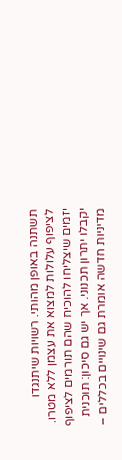תשתנה באופן מהותי. רשויות שיתנגדו לציפוף עלולות למצוא את עצמן ללא מטרו. יזמים שיצליחו להוכיח שהם תורמים לציפוף יקבלו יתרון תכנוני. אך יש גם סיכון: תוכנית מדיניות חדשה אומרת גם שינויים בכללים –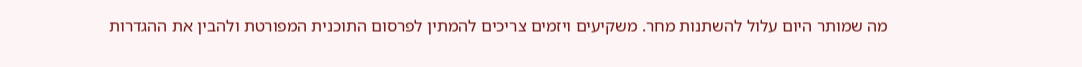מה שמותר היום עלול להשתנות מחר. משקיעים ויזמים צריכים להמתין לפרסום התוכנית המפורטת ולהבין את ההגדרות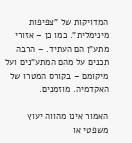המדויקות של "צפיפות מינימלית". כמו כן – אזורי מתע"ן הם העתיד. – הרבה תכנים על מהם המתע"נים ועל מיקומם – בקורס המטרו של האקדמיה. מוזמנים.

האמור אינו מהווה יעוץ משפטי או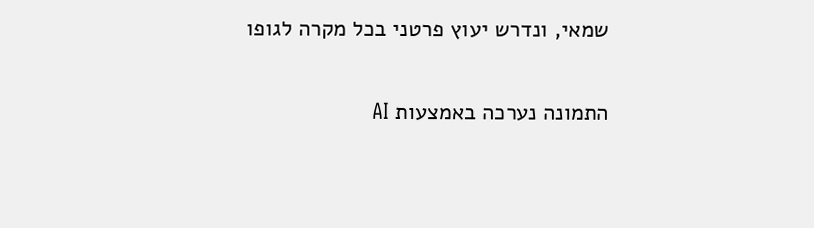שמאי, ונדרש יעוץ פרטני בכל מקרה לגופו

התמונה נערכה באמצעות AI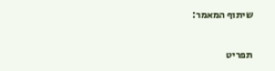שיתוף המאמר:

תפריט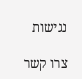נגישות

צרו קשר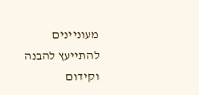מעוניינים להתייעץ להבנה וקידום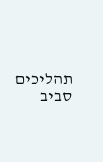תהליכים סביב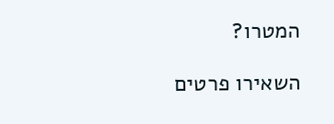המטרו?

השאירו פרטים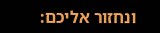ונחזור אליכם: